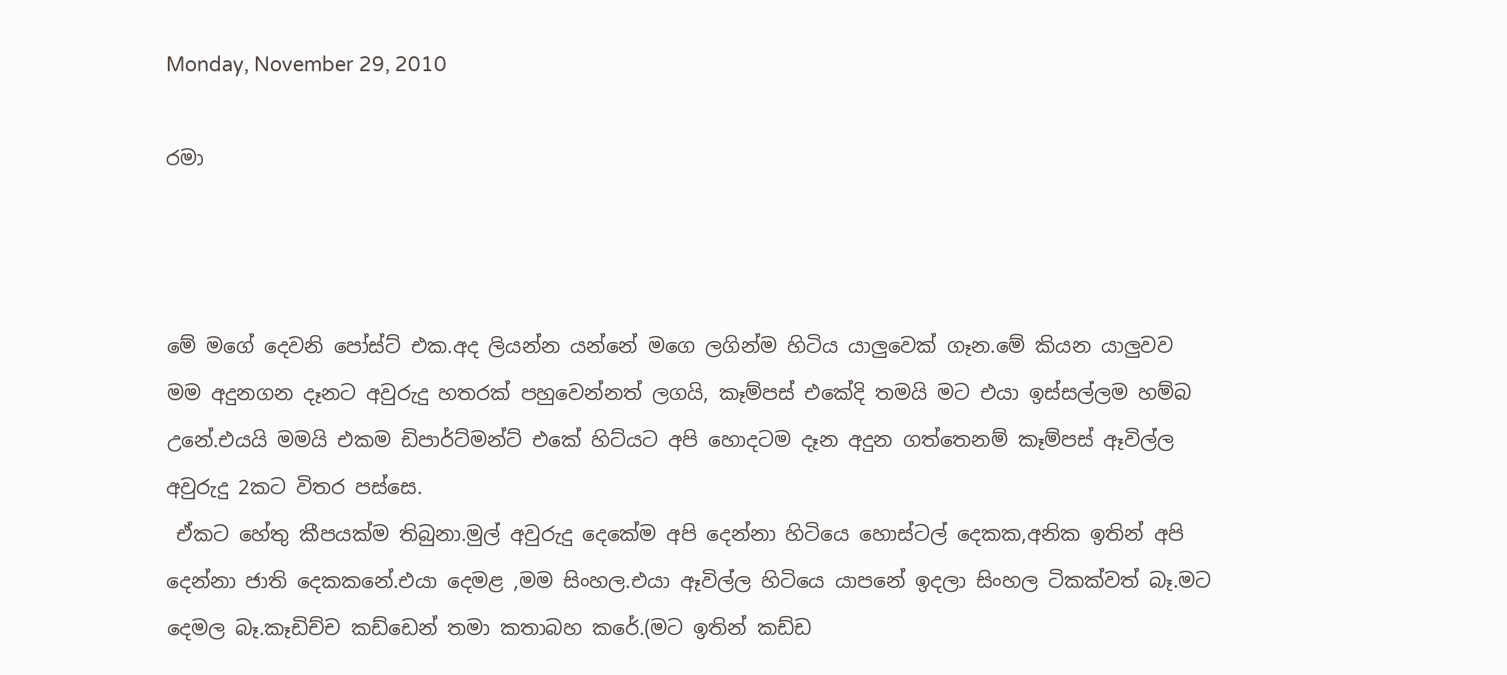Monday, November 29, 2010

රමා



මේ මගේ දෙවනි පෝස්ට් එක.අද ලියන්න යන්නේ මගෙ ලගින්ම හිටිය යාලුවෙක් ගෑන.මේ කියන යාලුවව මම අදුනගන දෑනට අවුරුදු හතරක් පහුවෙන්නත් ලගයි, කෑම්පස් එකේදි තමයි මට එයා ඉස්සල්ලම හම්බ උනේ.එයයි මමයි එකම ඩිපාර්ට්මන්ට් එකේ හිට්යට අපි හොදටම දෑන අදුන ගත්තෙනම් කෑම්පස් ඈවිල්ල අවුරුදු 2කට විතර පස්සෙ.
 ඒකට හේතු කීපයක්ම තිබුනා.මුල් අවුරුදු දෙකේම අපි දෙන්නා හිටියෙ හොස්ටල් දෙකක,අනික ඉතින් අපි දෙන්නා ජාති දෙකකනේ.එයා දෙමළ ,මම සිංහල.එයා ඈවිල්ල හිටියෙ යාපනේ ඉදලා සිංහල ටිකක්වත් බෑ.මට දෙමල බෑ.කෑඩිච්ච කඩ්ඩෙන් තමා කතාබහ කරේ.(මට ඉතින් කඩ්ඩ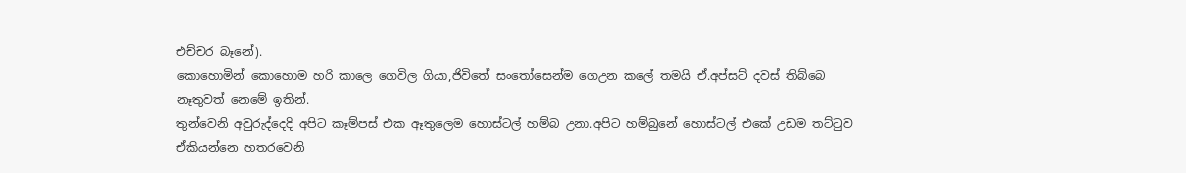එච්චර බෑනේ).
කොහොමින් කොහොම හරි කාලෙ ගෙවිල ගියා,ජිවිතේ සංතෝසෙන්ම ගෙඋන කලේ තමයි ඒ.අප්සට් දවස් තිබ්බෙ නෑතුවත් නෙමේ ඉතින්.
තුන්වෙනි අවුරුද්දෙදි අපිට කෑම්පස් එක ඈතුලෙම හොස්ටල් හම්බ උනා.අපිට හම්බුනේ හොස්ටල් එකේ උඩම තට්ටුව ඒකියන්නෙ හතරවෙනි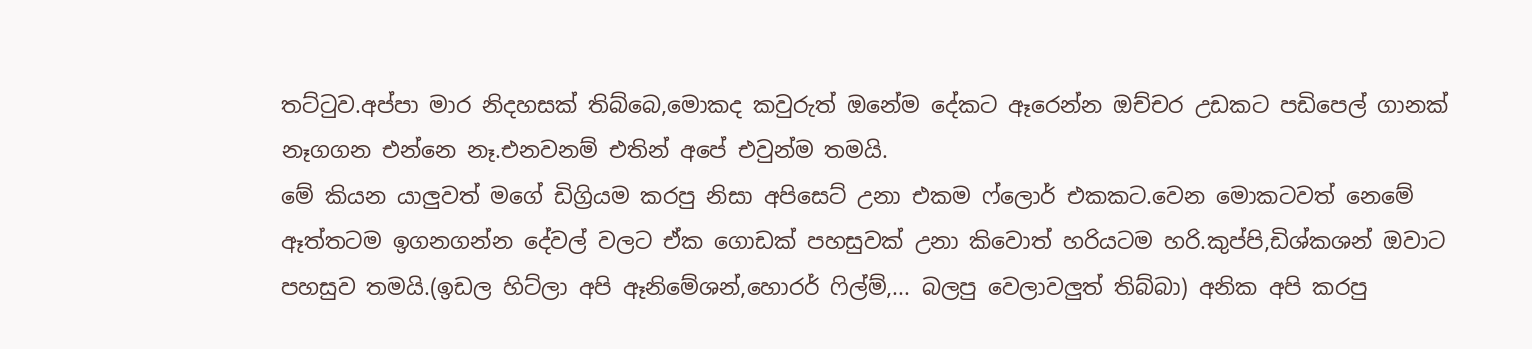තට්ටුව.අප්පා මාර නිදහසක් තිබ්බෙ,මොකද කවුරුත් ඔනේම දේකට ඈරෙන්න ඔච්චර උඩකට පඩිපෙල් ගානක් නෑගගන එන්නෙ නෑ.එනවනම් එතින් අපේ එවුන්ම තමයි.
මේ කියන යාලුවත් මගේ ඩිග්‍රියම කරපු නිසා අපිසෙට් උනා එකම ෆ්ලොර් එකකට.වෙන මොකටවත් නෙමේ ඈත්තටම ඉගනගන්න දේවල් වලට ඒක ගොඩක් පහසුවක් උනා කිවොත් හරියටම හරි.කුප්පි,ඩිශ්කශන් ඔවාට පහසුව තමයි.(ඉඩල හිට්ලා අපි ඈනිමේශන්,හොරර් ෆිල්ම්,... බලපු වෙලාවලුත් තිබ්බා) අනික අපි කරපු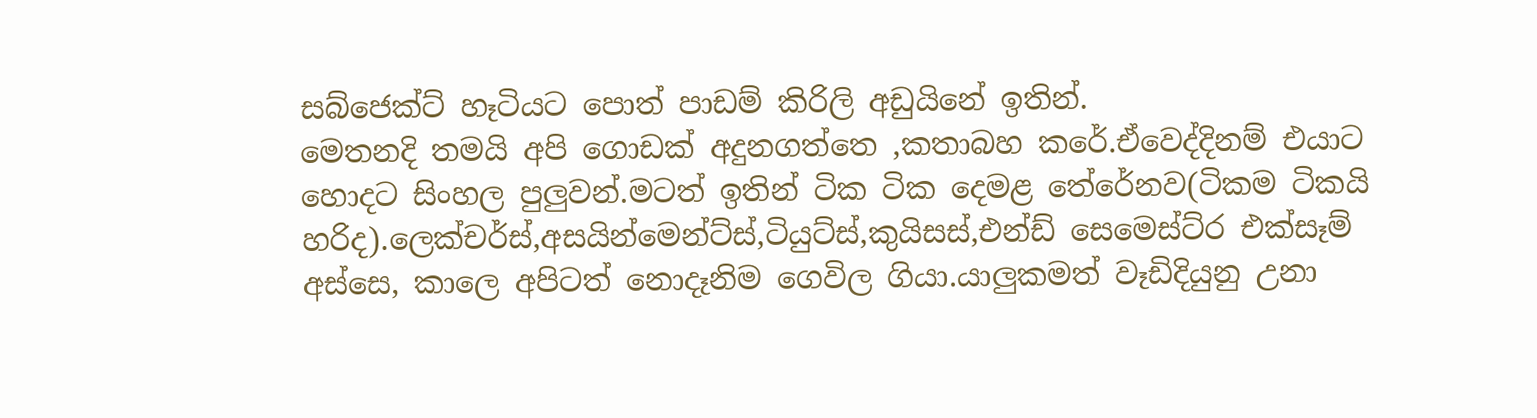සබ්ජෙක්ට් හෑටියට පොත් පාඩම් කිරිලි අඩුයිනේ ඉතින්.
මෙතනදි තමයි අපි ගොඩක් අදුනගත්තෙ ,කතාබහ කරේ.ඒවෙද්දිනම් එයාට හොදට සිංහල පුලුවන්.මටත් ඉතින් ටික ටික දෙමළ තේරේනව(ටිකම ටිකයි හරිද).ලෙක්චර්ස්,අසයින්මෙන්ට්ස්,ටියුට්ස්,කුයිසස්,එන්ඩ් සෙමෙස්ට්ර එක්සෑම් අස්සෙ, කාලෙ අපිටත් නොදෑනිම ගෙවිල ගියා.යාලුකමත් වෑඩිදියුනු උනා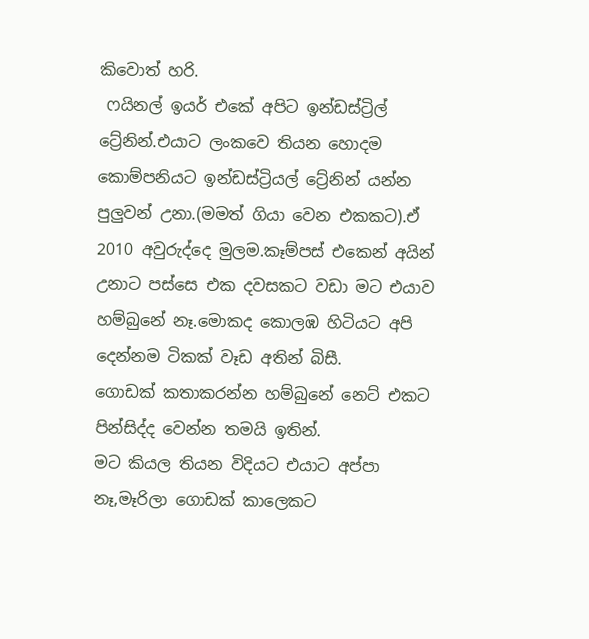කිවොත් හරි.
 ෆයිනල් ඉයර් එකේ අපිට ඉන්ඩස්ට්‍රිල් ට්‍රේනින්.එයාට ලංකවෙ තියන හොදම කොම්පනියට ඉන්ඩස්ට්‍රියල් ට්‍රේනින් යන්න පුලුවන් උනා.(මමත් ගියා වෙන එකකට).ඒ 2010 අවුරුද්දෙ මුලම.කෑම්පස් එකෙන් අයින් උනාට පස්සෙ එක දවසකට වඩා මට එයාව හම්බුනේ නෑ.මොකද කොලඹ හිටියට අපි දෙන්නම ටිකක් වෑඩ අතින් බිසී.
ගොඩක් කතාකරන්න හම්බුනේ නෙට් එකට පින්සිද්ද වෙන්න තමයි ඉතින්.
මට කියල තියන විදියට එයාට අප්පා නෑ,මෑරිලා ගොඩක් කාලෙකට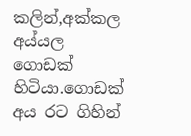කලින්,අක්කල අය්යල ගොඩක් හිටියා.ගොඩක් අය රට ගිහින්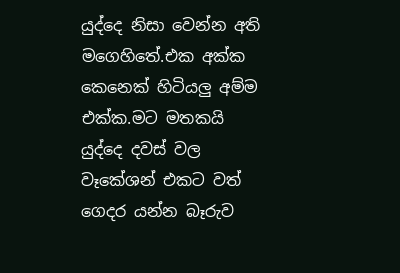යුද්දෙ නිසා වෙන්න අති මගෙහිතේ.එක අක්ක කෙනෙක් හිටියලු අම්ම එක්ක.මට මතකයි යුද්දෙ දවස් වල වෑකේශන් එකට වත් ගෙදර යන්න බෑරුව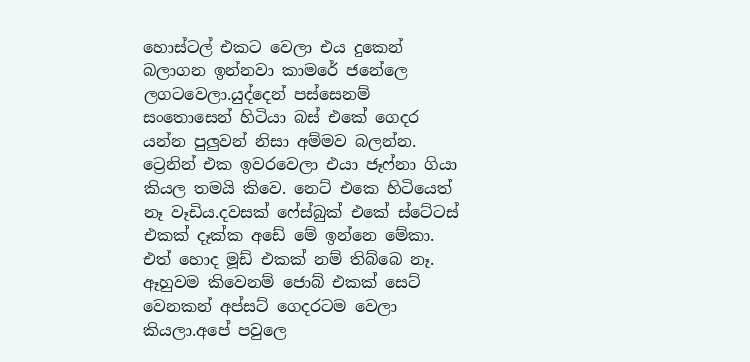හොස්ටල් එකට වෙලා එය දුකෙන් බලාගන ඉන්නවා කාමරේ ජනේලෙ ලගටවෙලා.යුද්දෙන් පස්සෙනම් සංතොසෙන් හිටියා බස් එකේ ගෙදර යන්න පුලුවන් නිසා අම්මව බලන්න.
ට්‍රෙනින් එක ඉවරවෙලා එයා ජෑෆ්නා ගියා කියල තමයි කිවෙ. නෙට් එකෙ හිටියෙත් නෑ වෑඩිය.දවසක් ෆේස්බුක් එකේ ස්ටේටස් එකක් දෑක්ක අඩේ මේ ඉන්නෙ මේකා. එත් හොද මූඩ් එකක් නම් තිබ්බෙ නෑ. ඈහුවම කිවෙනම් ජොබ් එකක් සෙට් වෙනකන් අප්සට් ගෙදරටම වෙලා කියලා.අපේ පවුලෙ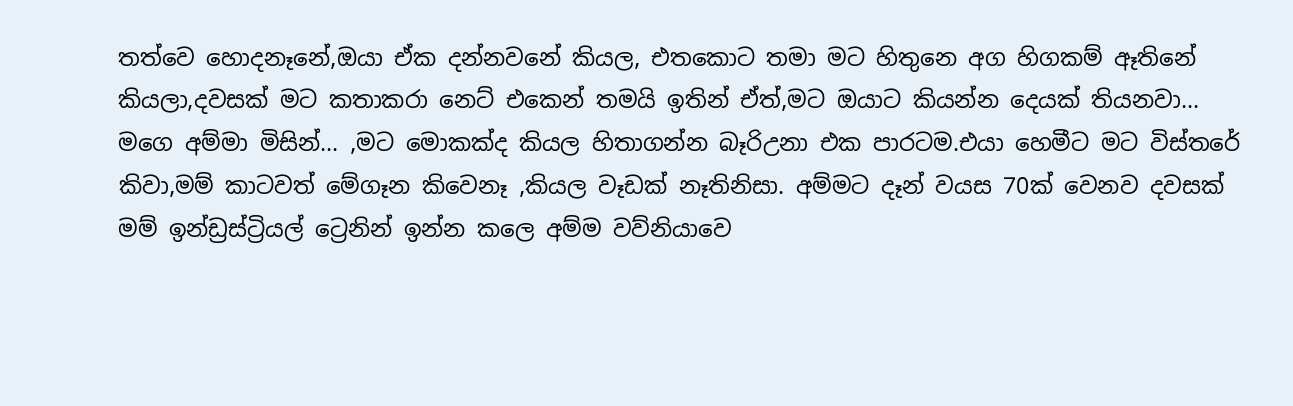තත්වෙ හොදනෑනේ,ඔයා ඒක දන්නවනේ කියල, එතකොට තමා මට හිතුනෙ අග හිගකම් ඈතිනේ කියලා,දවසක් මට කතාකරා නෙට් එකෙන් තමයි ඉතින් ඒත්,මට ඔයාට කියන්න දෙයක් තියනවා...
මගෙ අම්මා මිසින්... ,මට මොකක්ද කියල හිතාගන්න බෑරිඋනා එක පාරටම.එයා හෙමීට මට විස්තරේ කිවා,මම් කාටවත් මේගෑන කිවෙනෑ ,කියල වෑඩක් නෑතිනිසා. අම්මට දෑන් වයස 70ක් වෙනව දවසක් මම් ඉන්ඩ්‍රස්ට්‍රියල් ට්‍රෙනින් ඉන්න කලෙ අම්ම වව්නියාවෙ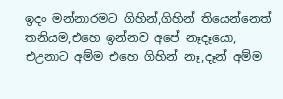ඉදං මන්නාරමට ගිහින්,ගිහින් තියෙන්නෙත් තනියම,එහෙ ඉන්නව අපේ නෑදෑයො, එඋනාට අම්ම එහෙ ගිහින් නෑ,දෑන් අම්ම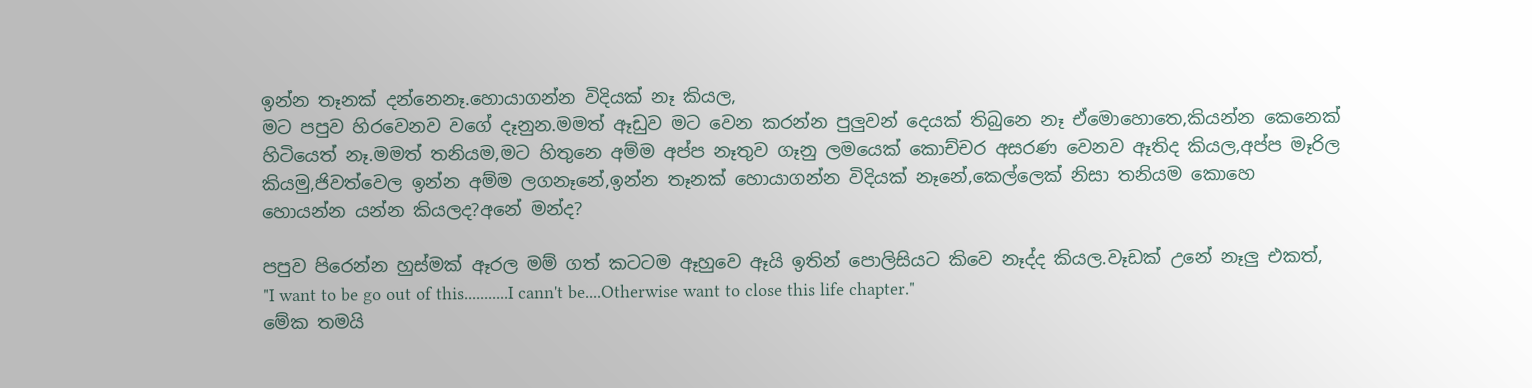ඉන්න තෑනක් දන්නෙනෑ.හොයාගන්න විදියක් නෑ කියල,
මට පපුව හිරවෙනව වගේ දෑනුන.මමත් ඈඩුව මට වෙන කරන්න පුලුවන් දෙයක් තිබුනෙ නෑ ඒමොහොතෙ,කියන්න කෙනෙක් හිටියෙත් නෑ.මමත් තනියම,මට හිතුනෙ අම්ම අප්ප නෑතුව ගෑනු ලමයෙක් කොච්චර අසරණ වෙනව ඈතිද කියල,අප්ප මෑරිල කියමු,ජිවත්වෙල ඉන්න අම්ම ලගනෑනේ,ඉන්න තෑනක් හොයාගන්න විදියක් නෑනේ,කෙල්ලෙක් නිසා තනියම කොහෙ හොයන්න යන්න කියලද?අනේ මන්ද?

පපුව පිරෙන්න හුස්මක් ඈරල මම් ගත් කටටම ඈහුවෙ ඈයි ඉතින් පොලිසියට කිවෙ නෑද්ද කියල.වෑඩක් උනේ නෑලු එකත්,
"I want to be go out of this...........I cann't be....Otherwise want to close this life chapter."
මේක තමයි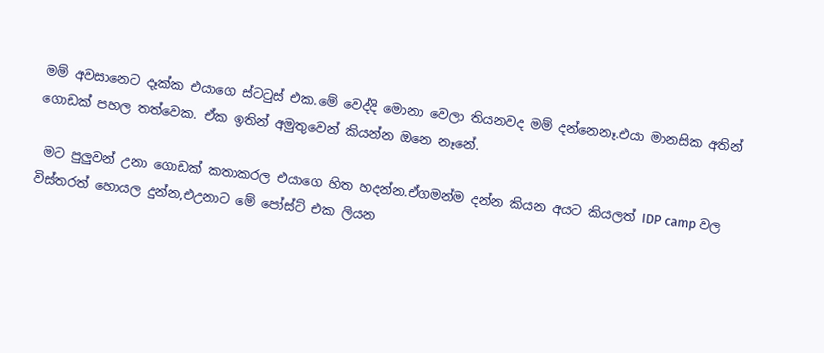මම් අවසානෙට දෑක්ක එයාගෙ ස්ටටුස් එක.මේ වෙද්දි මොනා වෙලා තියනවද මම් දන්නෙනෑ.එයා මානසික අතින් ගොඩක් පහල තත්වෙක. ඒක ඉතින් අමුතුවෙන් කියන්න ඔනෙ නෑනේ.

 මට පුලුවන් උනා ගොඩක් කතාකරල එයාගෙ හිත හදන්න.ඒගමන්ම දන්න කියන අයට කියලත් IDP camp වල විස්තරත් හොයල දුන්න,එඋනාට මේ පෝස්ට් එක ලියන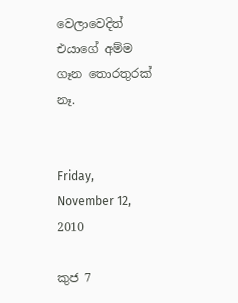වෙලාවෙදිත් එයාගේ අම්ම ගෑන තොරතුරක් නෑ.


Friday, November 12, 2010

කුජ 7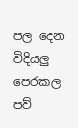පල දෙන විදියලු
පෙරකල
පව්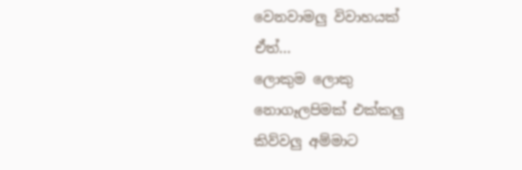වෙනවාමලු විවාහයක්
ඒත්...
ලොකුම ලොකු
නොගෑලපිමක් එක්කලු
කිව්වලු අම්මාට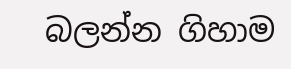බලන්න ගිහාම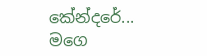කේන්දරේ...
මගෙ